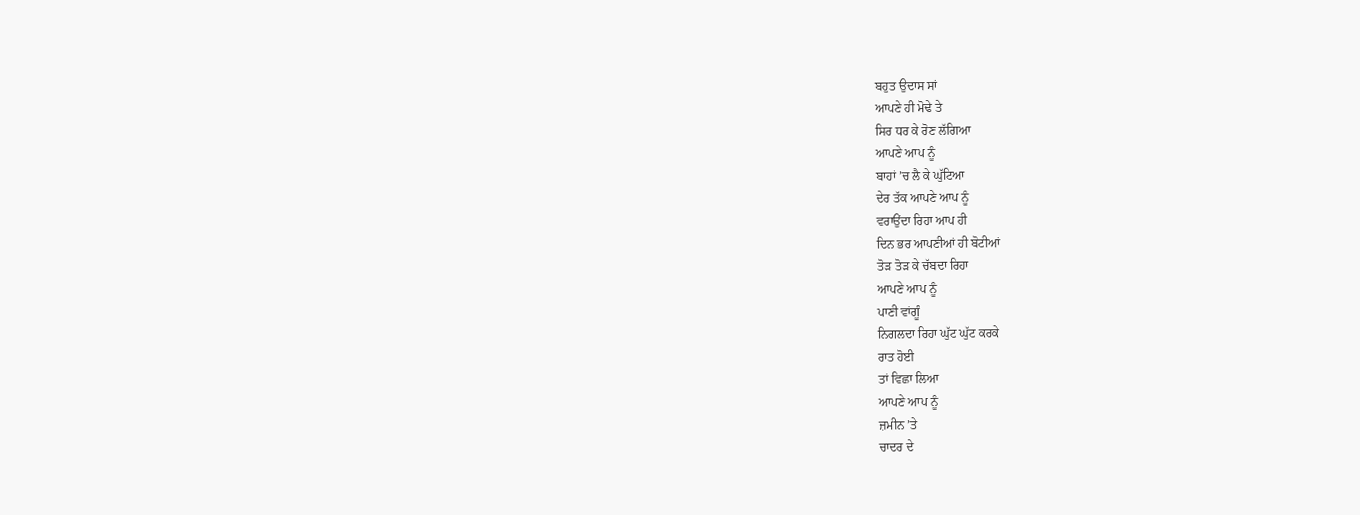ਬਹੁਤ ਉਦਾਸ ਸਾਂ
ਆਪਣੇ ਹੀ ਮੋਢੇ ਤੇ
ਸਿਰ ਧਰ ਕੇ ਰੋਣ ਲੱਗਿਆ
ਆਪਣੇ ਆਪ ਨੂੰ
ਬਾਹਾਂ ’ਚ ਲੈ ਕੇ ਘੁੱਟਿਆ
ਦੇਰ ਤੱਕ ਆਪਣੇ ਆਪ ਨੂੰ
ਵਰਾਉਂਦਾ ਰਿਹਾ ਆਪ ਹੀ
ਦਿਨ ਭਰ ਆਪਣੀਆਂ ਹੀ ਬੋਟੀਆਂ
ਤੋੜ ਤੋੜ ਕੇ ਚੱਬਦਾ ਰਿਹਾ
ਆਪਣੇ ਆਪ ਨੂੰ
ਪਾਣੀ ਵਾਂਗੂੰ
ਨਿਗਲਦਾ ਰਿਹਾ ਘੁੱਟ ਘੁੱਟ ਕਰਕੇ
ਰਾਤ ਹੋਈ
ਤਾਂ ਵਿਛਾ ਲਿਆ
ਆਪਣੇ ਆਪ ਨੂੰ
ਜ਼ਮੀਨ ’ਤੇ
ਚਾਦਰ ਦੇ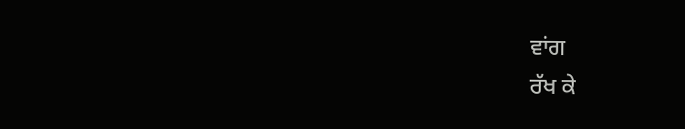ਵਾਂਗ
ਰੱਖ ਕੇ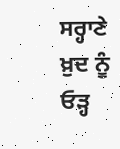ਸਰ੍ਹਾਣੇ ਖ਼ੁਦ ਨੂੰ
ਓੜ੍ਹ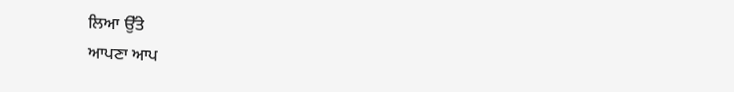ਲਿਆ ਉੱਤੇ
ਆਪਣਾ ਆਪ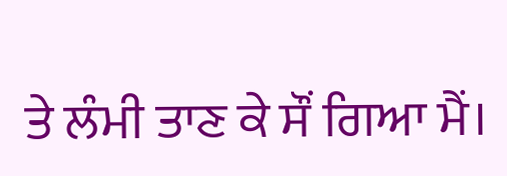ਤੇ ਲੰਮੀ ਤਾਣ ਕੇ ਸੌਂ ਗਿਆ ਮੈਂ।